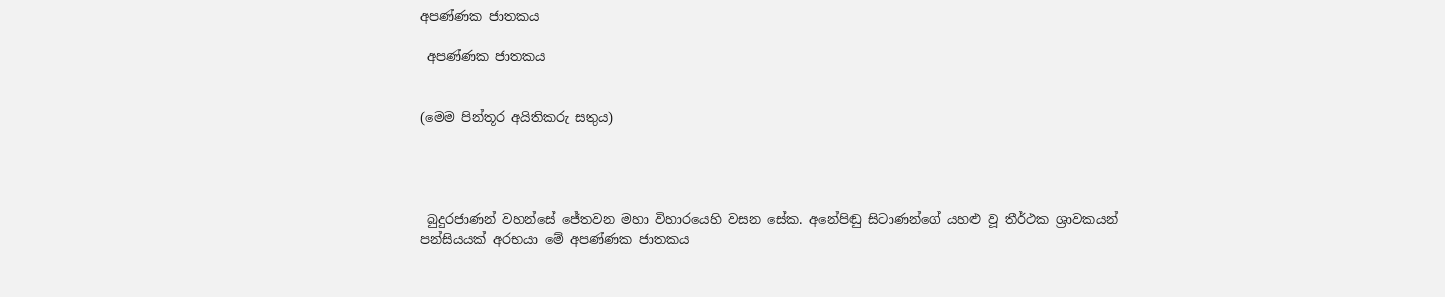අපණ්ණක ජාතකය

 අපණ්ණක ජාතකය


(මෙම පින්තූර අයිතිකරු සතුය)




 බුදුරජාණන් වහන්සේ ජේතවන මහා විහාරයෙහි වසන සේක. අනේපිඬු සිටාණන්ගේ යහළු වූ තීර්ථක ශ්‍රාවකයන් පන්සියයක් අරභයා මේ අපණ්ණක ජාතකය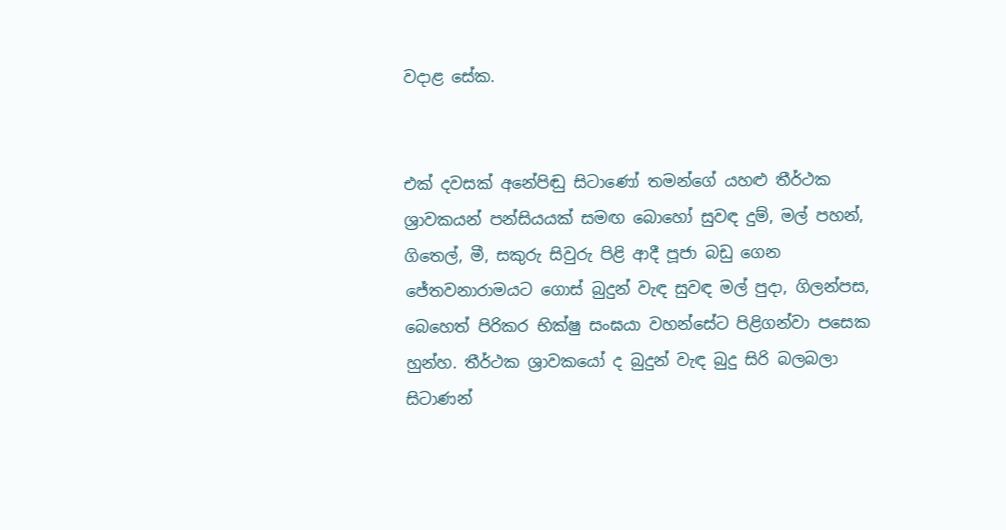වදාළ සේක.


එක් දවසක් අනේපිඬු සිටාණෝ තමන්ගේ යහළු තීර්ථක ශ්‍රාවකයන් පන්සියයක් සමඟ බොහෝ සුවඳ දුම්, මල් පහන්, ගිතෙල්, මී, සකුරු සිවුරු පිළි ආදී පූජා බඩු ගෙන ජේතවනාරාමයට ගොස් බුදුන් වැඳ සුවඳ මල් පුදා, ගිලන්පස, බෙහෙත් පිරිකර භික්ෂු සංඝයා වහන්සේට පිළිගන්වා පසෙක හුන්හ. තීර්ථක ශ්‍රාවකයෝ ද බුදුන් වැඳ බුදු සිරි බලබලා සිටාණන්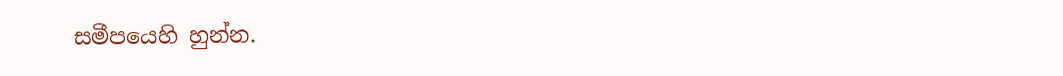සමීපයෙහි හුන්න.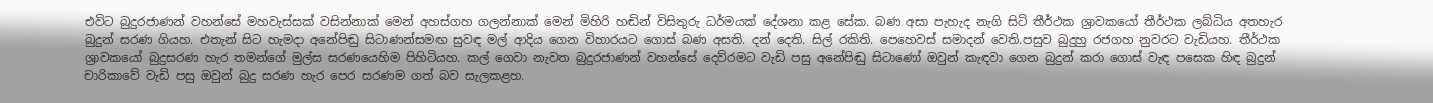එවිට බුදුරජාණන් වහන්සේ මහවැස්සක් වසින්නාක් මෙන් අහස්ගහ ගලන්නාක් මෙන් මිහිරි හඬින් විසිතුරු ධර්මයක් දේශනා කළ සේක. බණ අසා පැහැද නැගි සිටි තීර්ථක ශ්‍රාවකයෝ තීර්ථක ලබ්ධිය අතහැර බුදුන් සරණ ගියහ. එතැන් සිට හැමදා අනේපිඬු සිටාණන්සමඟ සුවඳ මල් ආදිය ගෙන විහාරයට ගොස් බණ අසති. දන් දෙති. සිල් රකිති. පෙහෙවස් සමාදන් වෙති.පසුව බුදුහු රජගහ නුවරට වැඩියහ. තීර්ථක ශ්‍රාවකයෝ බුදුසරණ හැර තමන්ගේ මුල්ස සරණයෙහිම පිහිටියහ. කල් ගෙවා නැවත බුදුරජාණන් වහන්සේ දෙව්රමට වැඩි පසු අනේපිඬු සිටාණෝ ඔවුන් කැඳවා ගෙන බුදුන් කරා ගොස් වැඳ පසෙක හිඳ බුදුන් චාරිකාවේ වැඩි පසු ඔවුන් බුදු සරණ හැර පෙර සරණම ගත් බව සැලකළහ.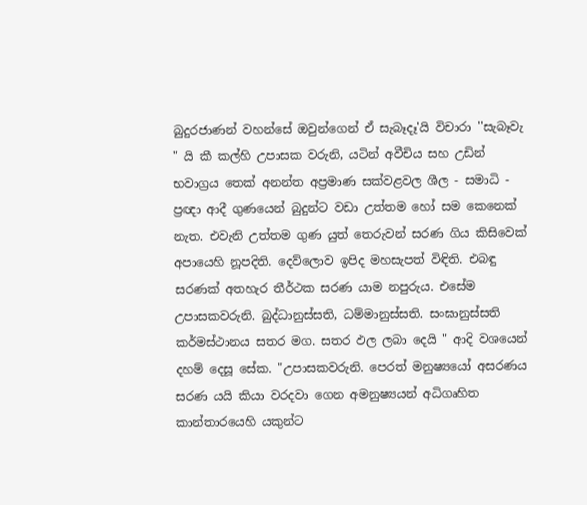බුදුරජාණන් වහන්සේ ඔවුන්ගෙන් ඒ සැබෑදෑ'යි විචාරා ''සැබෑවැ " යි කී කල්හි උපාසක වරුනි, යටින් අවීචිය සහ උඩින් භවාග්‍රය තෙක් අනන්ත අප්‍රමාණ සක්වළවල ශීල - සමාධි - ප්‍රඥා ආදී ගුණයෙන් බුදුන්ට වඩා උත්තම හෝ සම කෙනෙක් නැත. එවැනි උත්තම ගුණ යුත් තෙරුවන් සරණ ගිය කිසිවෙක් අපායෙහි නූපදිති. දෙව්ලොව ඉපිද මහසැපත් විඳිති. එබඳු සරණක් අතහැර තීර්ථක සරණ යාම නපුරුය. එසේම උපාසකවරුනි. බුද්ධානුස්සති, ධම්මානුස්සති. සංඝානුස්සති කර්මස්ථානය සතර මග. සතර ඵල ලබා දෙයි " ආදි වශයෙන් දහම් දෙසූ සේක. "උපාසකවරුනි. පෙරත් මනුෂ්‍යයෝ අසරණය සරණ යයි කියා වරදවා ගෙන අමනුෂ්‍යයන් අධිගෘහිත කාන්තාරයෙහි යකුන්ට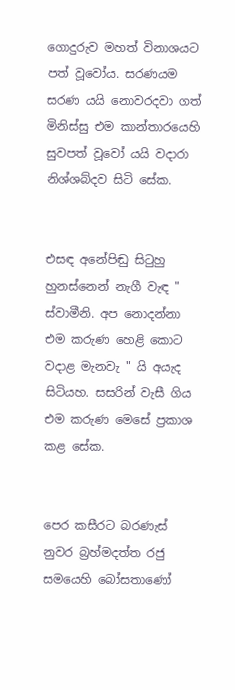ගොදුරුව මහත් විනාශයට පත් වූවෝය. සරණයම සරණ යයි නොවරදවා ගත් මිනිස්සු එම කාන්තාරයෙහි සුවපත් වූවෝ යයි වදාරා නිශ්ශබ්දව සිටි සේක.


එසඳ අනේපිඬු සිටුහු හුනස්නෙන් නැගී වැඳ " ස්වාමීනි. අප නොදන්නා එම කරුණ හෙළි කොට වදාළ මැනවැ " යි අයැද සිටියහ. සසරින් වැසී ගිය එම කරුණ මෙසේ ප්‍රකාශ කළ සේක.


පෙර කසීරට බරණැස් නුවර බ්‍රහ්මදත්ත රජු සමයෙහි බෝසතාණෝ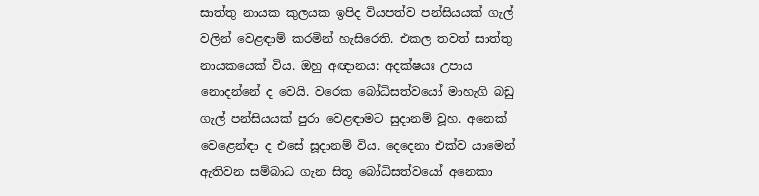සාත්තු නායක කුලයක ඉපිද වියපත්ව පන්සියයක් ගැල් වලින් වෙළඳාම් කරමින් හැසිරෙති. එකල තවත් සාත්තු නායකයෙක් විය. ඔහු අඥානය: අදක්ෂයඃ උපාය නොදන්නේ ද වෙයි. වරෙක බෝධිසත්වයෝ මාහැගි බඩු ගැල් පන්සියයක් පුරා වෙළඳාමට සුදානම් වූහ. අනෙක් වෙළෙන්ඳා ද එසේ සූදානම් විය. දෙදෙනා එක්ව යාමෙන් ඇතිවන සම්බාධ ගැන සිතූ බෝධිසත්වයෝ අනෙකා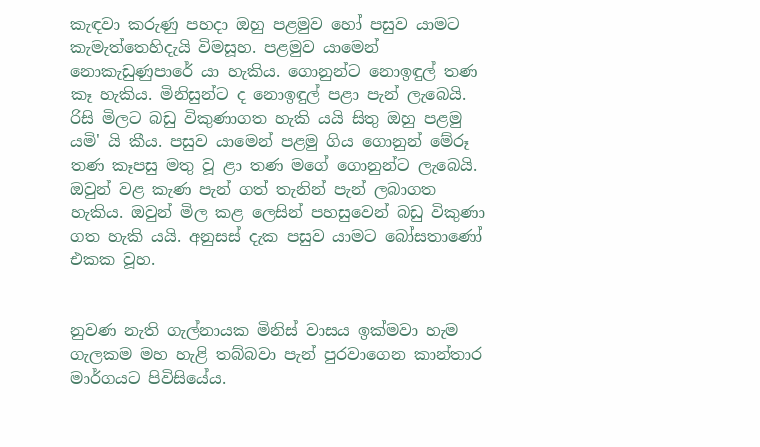කැඳවා කරුණු පහදා ඔහු පළමුව හෝ පසුව යාමට කැමැත්තෙහිදැයි විමසූහ. පළමුව යාමෙන් නොකැඩුණුපාරේ යා හැකිය. ගොනුන්ට නොඉඳුල් තණ කෑ හැකිය. මිනිසුන්ට ද නොඉඳුල් පළා පැන් ලැබෙයි. රිසි මිලට බඩු විකුණාගත හැකි යයි සිතු ඔහු පළමු යමි' යි කීය. පසුව යාමෙන් පළමු ගිය ගොනුන් මේරූ තණ කෑපසු මතු වූ ළා තණ මගේ ගොනුන්ට ලැබෙයි. ඔවුන් වළ කැණ පැන් ගත් තැනින් පැන් ලබාගත හැකිය. ඔවුන් මිල කළ ලෙසින් පහසුවෙන් බඩු විකුණා ගත හැකි යයි. අනුසස් දැක පසුව යාමට බෝසතාණෝ එකක වූහ.


නුවණ නැති ගැල්නායක මිනිස් වාසය ඉක්මවා හැම ගැලකම මහ හැළි තබ්බවා පැන් පුරවාගෙන කාන්තාර මාර්ගයට පිවිසියේය.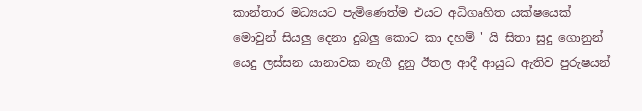කාන්තාර මධ්‍යයට පැමිණෙත්ම එයට අධිගෘහිත යක්ෂයෙක් මොවුන් සියලු දෙනා දුබලු කොට කා දහම් ' යි සිතා සුදු ගොනුන් යෙදු ලස්සන යානාවක නැගී දුනු ඊතල ආදී ආයුධ ඇතිව පුරුෂයන්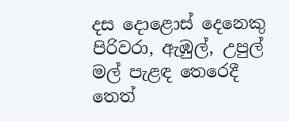දස දොළොස් දෙනෙකු පිරිවරා, ඇඹුල්, උපුල් මල් පැළඳ තෙරෙදී තෙත්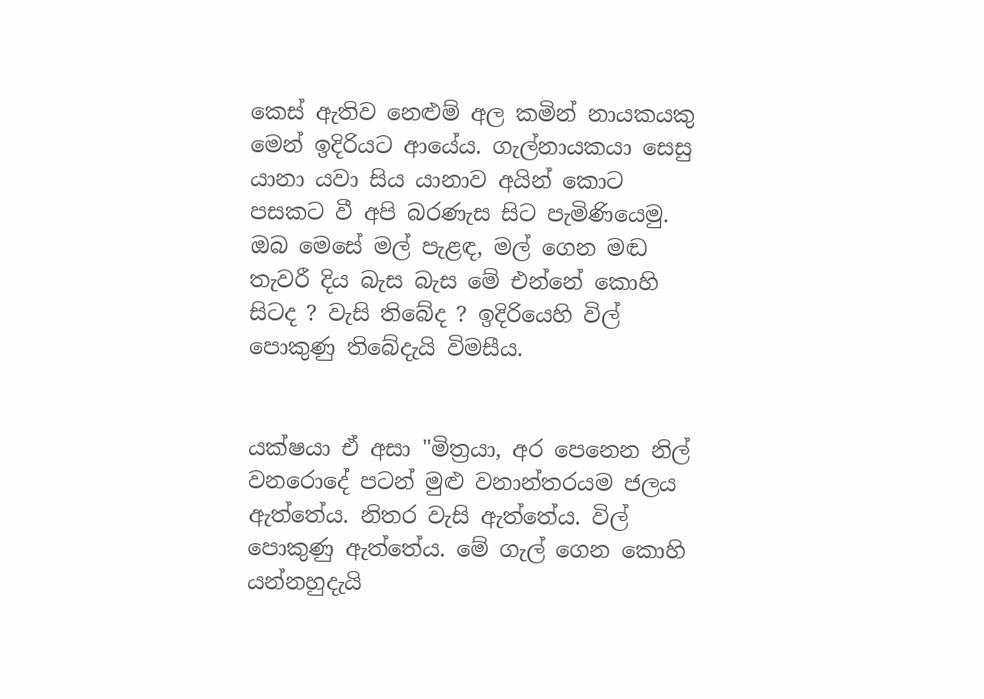කෙස් ඇතිව නෙළුම් අල කමින් නායකයකු මෙන් ඉදිරියට ආයේය. ගැල්නායකයා සෙසු යානා යවා සිය යානාව අයින් කොට පසකට වී අපි බරණැස සිට පැමිණියෙමු. ඔබ මෙසේ මල් පැළඳ, මල් ගෙන මඬ තැවරී දිය බැස බැස මේ එන්නේ කොහි සිටද ? වැසි තිබේද ? ඉදිරියෙහි විල් පොකුණු තිබේදැයි විමසීය.


යක්ෂයා ඒ අසා "මිත්‍රයා, අර පෙනෙන නිල් වනරොදේ පටන් මුළු වනාන්තරයම ජලය ඇත්තේය. නිතර වැසි ඇත්තේය. විල් පොකුණු ඇත්තේය. මේ ගැල් ගෙන කොහි යන්නහුදැයි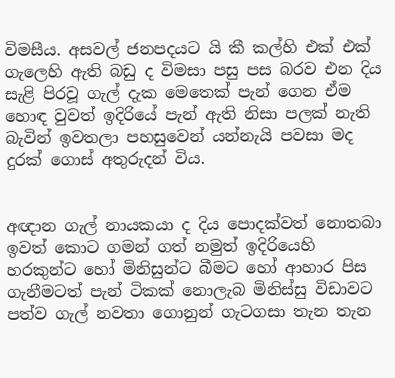විමසීය. අසවල් ජනපදයට යි කී කල්හි එක් එක් ගැලෙහි ඇති බඩු ද විමසා පසු පස බරව එන දිය සැළි පිරවූ ගැල් දැක මෙතෙක් පැන් ගෙන ඒම හොඳ වුවත් ඉදිරියේ පැන් ඇති නිසා පලක් නැති බැවින් ඉවතලා පහසුවෙන් යන්නැයි පවසා මද දුරක් ගොස් අතුරුදන් විය.


අඥාන ගැල් නායකයා ද දිය පොදක්වත් නොතබා ඉවත් කොට ගමන් ගත් නමුත් ඉදිරියෙහි හරකුන්ට හෝ මිනිසුන්ට බීමට හෝ ආහාර පිස ගැනීමටත් පැන් ටිකක් නොලැබ මිනිස්සු විඩාවට පත්ව ගැල් නවතා ගොනුන් ගැටගසා තැන තැන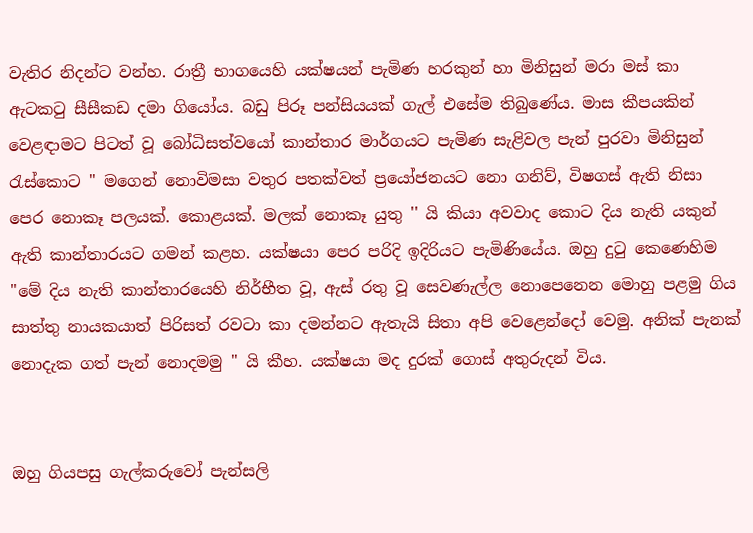වැතිර නිදන්ට වන්හ. රාත්‍රී භාගයෙහි යක්ෂයන් පැමිණ හරකුන් හා මිනිසුන් මරා මස් කා ඇටකටු සීසීකඩ දමා ගියෝය. බඩු පිරූ පන්සියයක් ගැල් එසේම තිබුණේය. මාස කීපයකින් වෙළඳාමට පිටත් වූ බෝධිසත්වයෝ කාන්තාර මාර්ගයට පැමිණ සැළිවල පැන් පුරවා මිනිසුන් රැස්කොට " මගෙන් නොවිමසා වතුර පතක්වත් ප්‍රයෝජනයට නො ගනිව්, විෂගස් ඇති නිසා පෙර නොකෑ පලයක්. කොළයක්. මලක් නොකෑ යුතු '' යි කියා අවවාද කොට දිය නැති යකුන් ඇති කාන්තාරයට ගමන් කළහ. යක්ෂයා පෙර පරිදි ඉදිරියට පැමිණියේය. ඔහු දුටු කෙණෙහිම "මේ දිය නැති කාන්තාරයෙහි නිර්භීත වූ, ඇස් රතු වූ සෙවණැල්ල නොපෙනෙන මොහු පළමු ගිය සාත්තු නායකයාත් පිරිසත් රවටා කා දමන්නට ඇතැයි සිතා අපි වෙළෙන්දෝ වෙමු. අනික් පැනක් නොදැක ගත් පැන් නොදමමු " යි කීහ. යක්ෂයා මද දුරක් ගොස් අතුරුදන් විය.


ඔහු ගියපසු ගැල්කරුවෝ පැන්සලි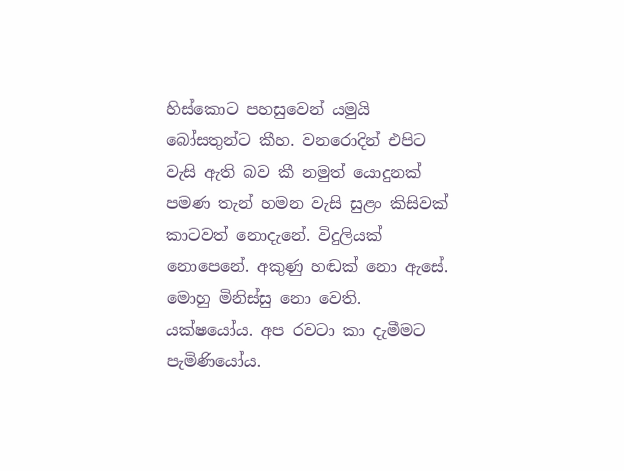හිස්කොට පහසුවෙන් යමුයි බෝසතුන්ට කීහ. වනරොදින් එපිට වැසි ඇති බව කී නමුත් යොදුනක් පමණ තැන් හමන වැසි සුළං කිසිවක් කාටවත් නොදැනේ. විදුලියක් නොපෙනේ. අකුණු හඬක් නො ඇසේ. මොහු මිනිස්සු නො වෙති. යක්ෂයෝය. අප රවටා කා දැමීමට පැමිණියෝය.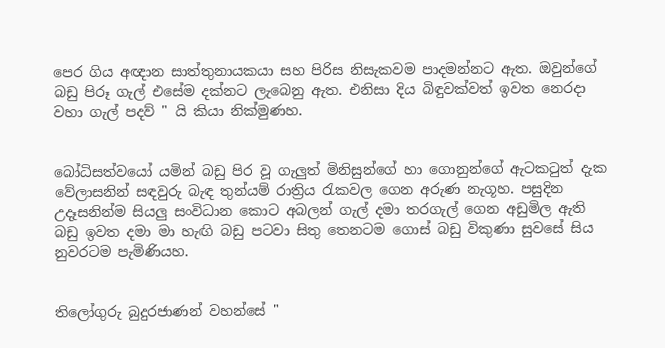පෙර ගිය අඥාන සාත්තුනායකයා සහ පිරිස නිසැකවම පාදමන්නට ඇත. ඔවුන්ගේ බඩු පිරූ ගැල් එසේම දක්නට ලැබෙනු ඇත. එනිසා දිය බිඳුවක්වත් ඉවත නෙරදා වහා ගැල් පදව් " යි කියා නික්මුණහ.


බෝධිසත්වයෝ යමින් බඩු පිර වූ ගැලුත් මිනිසුන්ගේ හා ගොනුන්ගේ ඇටකටුත් දැක වේලාසනින් සඳවුරු බැඳ තුන්යම් රාත්‍රිය රැකවල ගෙන අරුණ නැගූහ. පසුදින උදෑසනින්ම සියලු සංවිධාන කොට අබලන් ගැල් දමා තරගැල් ගෙන අඩුමිල ඇති බඩු ඉවත දමා මා හැඟි බඩු පටවා සිතු තෙනටම ගොස් බඩු විකුණා සුවසේ සිය නුවරටම පැමිණියහ.


තිලෝගුරු බුදුරජාණන් වහන්සේ "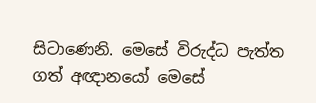සිටාණෙනි. මෙසේ විරුද්ධ පැත්ත ගත් අඥානයෝ මෙසේ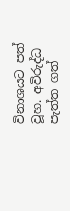විනාශයට පත් වූහ. අවිරුද්ධ පැත්ත ගත්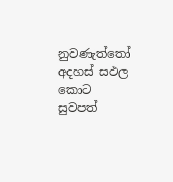නුවණැත්තෝ අදහස් සඵල කොට සුවපත්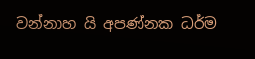වන්නාහ යි අපණ්නක ධර්ම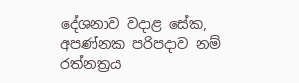දේශනාව වදාළ සේක, අපණ්නක පරිපදාව නම් රත්නත්‍රය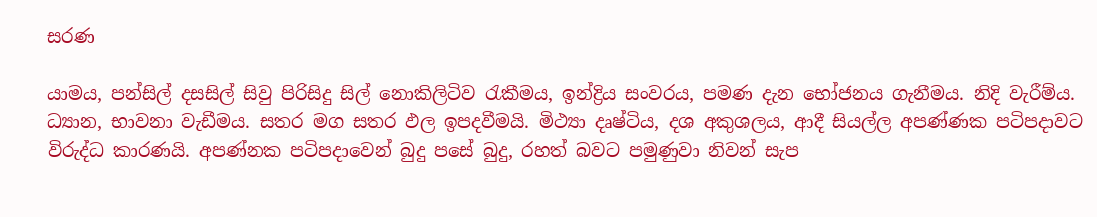සරණ

යාමය, පන්සිල් දසසිල් සිවු පිරිසිදු සිල් නොකිලිටිව රැකීමය, ඉන්ද්‍රිය සංවරය, පමණ දැන භෝජනය ගැනීමය. නිදි වැරීම්ය. ධ්‍යාන, භාවනා වැඩීමය. සතර මග සතර ඵල ඉපදවීමයි. මිථ්‍යා දෘෂ්ටිය, දශ අකුශලය, ආදී සියල්ල අපණ්ණක පටිපදාවට විරුද්ධ කාරණයි. අපණ්නක පටිපදාවෙන් බුදු පසේ බුදු, රහත් බවට පමුණුවා නිවන් සැප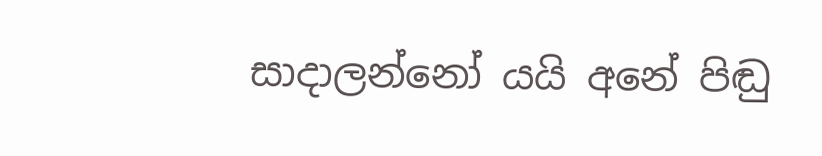සාදාලන්නෝ යයි අනේ පිඬු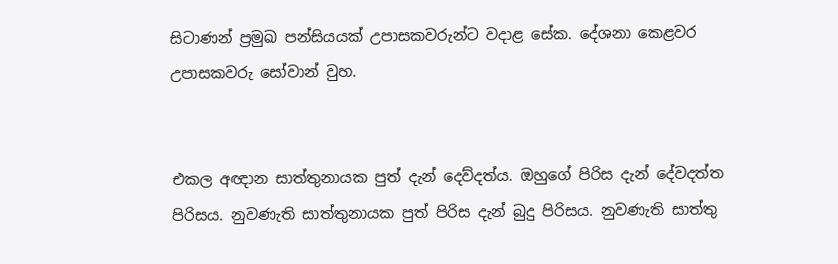සිටාණන් ප්‍රමුඛ පන්සියයක් උපාසකවරුන්ට වදාළ සේක. දේශනා කෙළවර උපාසකවරු සෝවාන් වුහ.


එකල අඥාන සාත්තුනායක පුත් දැන් දෙව්දත්ය. ඔහුගේ පිරිස දැන් දේවදත්ත පිරිසය. නුවණැති සාත්තුනායක පුත් පිරිස දැන් බුදු පිරිසය. නුවණැති සාත්තු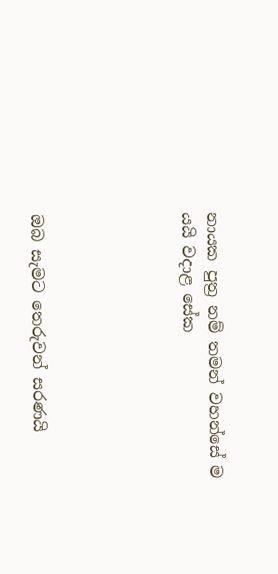නායක පුත්‍ර නම් තමන් වහන්සේ ම යයි වදාළ සේක





ඔබ සැමට තෙරුවන් සරණයි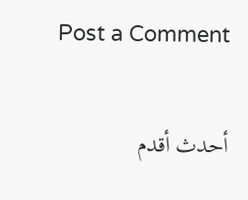Post a Comment

أحدث أقدم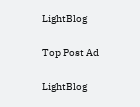LightBlog

Top Post Ad

LightBlog